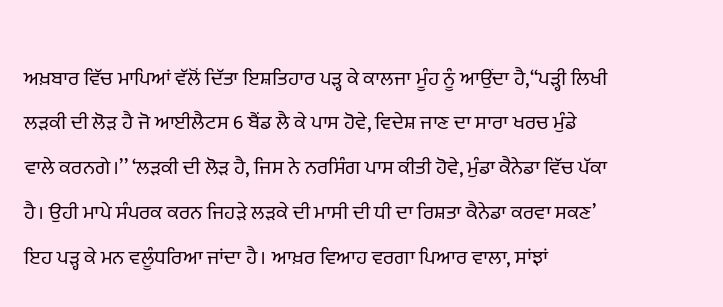ਅਖ਼ਬਾਰ ਵਿੱਚ ਮਾਪਿਆਂ ਵੱਲੋਂ ਦਿੱਤਾ ਇਸ਼ਤਿਹਾਰ ਪੜ੍ਹ ਕੇ ਕਾਲਜਾ ਮੂੰਹ ਨੂੰ ਆਉਂਦਾ ਹੈ,‘‘ਪੜ੍ਹੀ ਲਿਖੀ ਲੜਕੀ ਦੀ ਲੋੜ ਹੈ ਜੋ ਆਈਲੈਟਸ 6 ਬੈਂਡ ਲੈ ਕੇ ਪਾਸ ਹੋਵੇ, ਵਿਦੇਸ਼ ਜਾਣ ਦਾ ਸਾਰਾ ਖਰਚ ਮੁੰਡੇ ਵਾਲੇ ਕਰਨਗੇ।’’ ‘ਲੜਕੀ ਦੀ ਲੋੜ ਹੈ, ਜਿਸ ਨੇ ਨਰਸਿੰਗ ਪਾਸ ਕੀਤੀ ਹੋਵੇ, ਮੁੰਡਾ ਕੈਨੇਡਾ ਵਿੱਚ ਪੱਕਾ ਹੈ। ਉਹੀ ਮਾਪੇ ਸੰਪਰਕ ਕਰਨ ਜਿਹੜੇ ਲੜਕੇ ਦੀ ਮਾਸੀ ਦੀ ਧੀ ਦਾ ਰਿਸ਼ਤਾ ਕੈਨੇਡਾ ਕਰਵਾ ਸਕਣ’ ਇਹ ਪੜ੍ਹ ਕੇ ਮਨ ਵਲੂੰਧਰਿਆ ਜਾਂਦਾ ਹੈ। ਆਖ਼ਰ ਵਿਆਹ ਵਰਗਾ ਪਿਆਰ ਵਾਲਾ, ਸਾਂਝਾਂ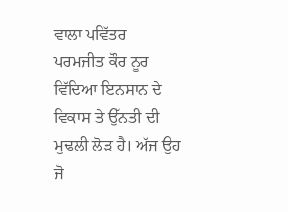ਵਾਲਾ ਪਵਿੱਤਰ
ਪਰਮਜੀਤ ਕੌਰ ਨੂਰ
ਵਿੱਦਿਆ ਇਨਸਾਨ ਦੇ ਵਿਕਾਸ ਤੇ ਉੱਨਤੀ ਦੀ ਮੁਢਲੀ ਲੋੜ ਹੈ। ਅੱਜ ਉਹ ਜੋ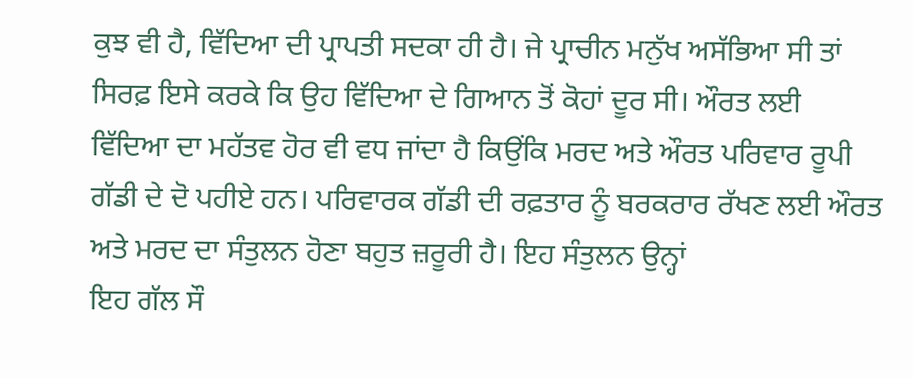ਕੁਝ ਵੀ ਹੈ, ਵਿੱਦਿਆ ਦੀ ਪ੍ਰਾਪਤੀ ਸਦਕਾ ਹੀ ਹੈ। ਜੇ ਪ੍ਰਾਚੀਨ ਮਨੁੱਖ ਅਸੱਭਿਆ ਸੀ ਤਾਂ ਸਿਰਫ਼ ਇਸੇ ਕਰਕੇ ਕਿ ਉਹ ਵਿੱਦਿਆ ਦੇ ਗਿਆਨ ਤੋਂ ਕੋਹਾਂ ਦੂਰ ਸੀ। ਔਰਤ ਲਈ ਵਿੱਦਿਆ ਦਾ ਮਹੱਤਵ ਹੋਰ ਵੀ ਵਧ ਜਾਂਦਾ ਹੈ ਕਿਉਂਕਿ ਮਰਦ ਅਤੇ ਔਰਤ ਪਰਿਵਾਰ ਰੂਪੀ ਗੱਡੀ ਦੇ ਦੋ ਪਹੀਏ ਹਨ। ਪਰਿਵਾਰਕ ਗੱਡੀ ਦੀ ਰਫ਼ਤਾਰ ਨੂੰ ਬਰਕਰਾਰ ਰੱਖਣ ਲਈ ਔਰਤ ਅਤੇ ਮਰਦ ਦਾ ਸੰਤੁਲਨ ਹੋਣਾ ਬਹੁਤ ਜ਼ਰੂਰੀ ਹੈ। ਇਹ ਸੰਤੁਲਨ ਉਨ੍ਹਾਂ
ਇਹ ਗੱਲ ਸੌ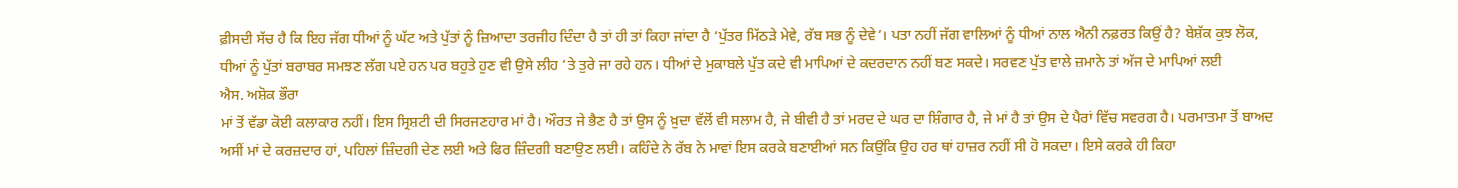ਫ਼ੀਸਦੀ ਸੱਚ ਹੈ ਕਿ ਇਹ ਜੱਗ ਧੀਆਂ ਨੂੰ ਘੱਟ ਅਤੇ ਪੁੱਤਾਂ ਨੂੰ ਜ਼ਿਆਦਾ ਤਰਜੀਹ ਦਿੰਦਾ ਹੈ ਤਾਂ ਹੀ ਤਾਂ ਕਿਹਾ ਜਾਂਦਾ ਹੈ ‘ਪੁੱਤਰ ਮਿੱਠੜੇ ਮੇਵੇ, ਰੱਬ ਸਭ ਨੂੰ ਦੇਵੇ’। ਪਤਾ ਨਹੀਂ ਜੱਗ ਵਾਲਿਆਂ ਨੂੰ ਧੀਆਂ ਨਾਲ ਐਨੀ ਨਫ਼ਰਤ ਕਿਉਂ ਹੈ? ਬੇਸ਼ੱਕ ਕੁਝ ਲੋਕ, ਧੀਆਂ ਨੂੰ ਪੁੱਤਾਂ ਬਰਾਬਰ ਸਮਝਣ ਲੱਗ ਪਏ ਹਨ ਪਰ ਬਹੁਤੇ ਹੁਣ ਵੀ ਉਸੇ ਲੀਹ ’ਤੇ ਤੁਰੇ ਜਾ ਰਹੇ ਹਨ। ਧੀਆਂ ਦੇ ਮੁਕਾਬਲੇ ਪੁੱਤ ਕਦੇ ਵੀ ਮਾਪਿਆਂ ਦੇ ਕਦਰਦਾਨ ਨਹੀਂ ਬਣ ਸਕਦੇ। ਸਰਵਣ ਪੁੱਤ ਵਾਲੇ ਜ਼ਮਾਨੇ ਤਾਂ ਅੱਜ ਦੇ ਮਾਪਿਆਂ ਲਈ
ਐਸ. ਅਸ਼ੋਕ ਭੌਰਾ
ਮਾਂ ਤੋਂ ਵੱਡਾ ਕੋਈ ਕਲਾਕਾਰ ਨਹੀਂ। ਇਸ ਸ੍ਰਿਸ਼ਟੀ ਦੀ ਸਿਰਜਣਹਾਰ ਮਾਂ ਹੈ। ਔਰਤ ਜੇ ਭੈਣ ਹੈ ਤਾਂ ਉਸ ਨੂੰ ਖ਼ੁਦਾ ਵੱਲੋਂ ਵੀ ਸਲਾਮ ਹੈ, ਜੇ ਬੀਵੀ ਹੈ ਤਾਂ ਮਰਦ ਦੇ ਘਰ ਦਾ ਸ਼ਿੰਗਾਰ ਹੈ, ਜੇ ਮਾਂ ਹੈ ਤਾਂ ਉਸ ਦੇ ਪੈਰਾਂ ਵਿੱਚ ਸਵਰਗ ਹੈ। ਪਰਮਾਤਮਾ ਤੋਂ ਬਾਅਦ ਅਸੀਂ ਮਾਂ ਦੇ ਕਰਜ਼ਦਾਰ ਹਾਂ, ਪਹਿਲਾਂ ਜ਼ਿੰਦਗੀ ਦੇਣ ਲਈ ਅਤੇ ਫਿਰ ਜ਼ਿੰਦਗੀ ਬਣਾਉਣ ਲਈ। ਕਹਿੰਦੇ ਨੇ ਰੱਬ ਨੇ ਮਾਵਾਂ ਇਸ ਕਰਕੇ ਬਣਾਈਆਂ ਸਨ ਕਿਉਂਕਿ ਉਹ ਹਰ ਥਾਂ ਹਾਜ਼ਰ ਨਹੀਂ ਸੀ ਹੋ ਸਕਦਾ। ਇਸੇ ਕਰਕੇ ਹੀ ਕਿਹਾ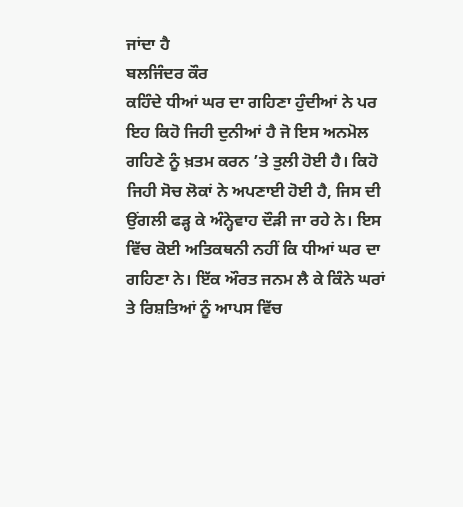ਜਾਂਦਾ ਹੈ
ਬਲਜਿੰਦਰ ਕੌਰ
ਕਹਿੰਦੇ ਧੀਆਂ ਘਰ ਦਾ ਗਹਿਣਾ ਹੁੰਦੀਆਂ ਨੇ ਪਰ ਇਹ ਕਿਹੋ ਜਿਹੀ ਦੁਨੀਆਂ ਹੈ ਜੋ ਇਸ ਅਨਮੋਲ ਗਹਿਣੇ ਨੂੰ ਖ਼ਤਮ ਕਰਨ ’ਤੇ ਤੁਲੀ ਹੋਈ ਹੈ। ਕਿਹੋ ਜਿਹੀ ਸੋਚ ਲੋਕਾਂ ਨੇ ਅਪਣਾਈ ਹੋਈ ਹੈ, ਜਿਸ ਦੀ ਉਂਗਲੀ ਫੜ੍ਹ ਕੇ ਅੰਨ੍ਹੇਵਾਹ ਦੌੜੀ ਜਾ ਰਹੇ ਨੇ। ਇਸ ਵਿੱਚ ਕੋਈ ਅਤਿਕਥਨੀ ਨਹੀਂ ਕਿ ਧੀਆਂ ਘਰ ਦਾ ਗਹਿਣਾ ਨੇ। ਇੱਕ ਔਰਤ ਜਨਮ ਲੈ ਕੇ ਕਿੰਨੇ ਘਰਾਂ ਤੇ ਰਿਸ਼ਤਿਆਂ ਨੂੰ ਆਪਸ ਵਿੱਚ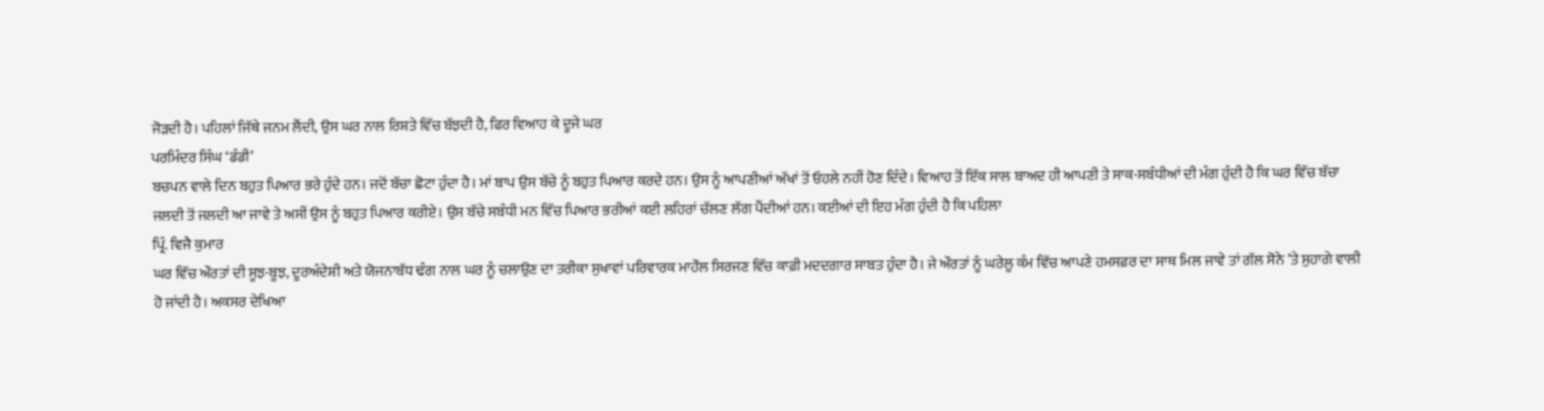ਜੋੜਦੀ ਹੈ। ਪਹਿਲਾਂ ਜਿੱਥੇ ਜਨਮ ਲੈਂਦੀ, ਉਸ ਘਰ ਨਾਲ ਰਿਸ਼ਤੇ ਵਿੱਚ ਬੱਝਦੀ ਹੈ, ਫਿਰ ਵਿਆਹ ਕੇ ਦੂਜੇ ਘਰ
ਪਰਮਿੰਦਰ ਸਿੰਘ ‘ਡੰਡੀ’
ਬਚਪਨ ਵਾਲੇ ਦਿਨ ਬਹੁਤ ਪਿਆਰ ਭਰੇ ਹੁੰਦੇ ਹਨ। ਜਦੋਂ ਬੱਚਾ ਛੋਟਾ ਹੁੰਦਾ ਹੈ। ਮਾਂ ਬਾਪ ਉਸ ਬੱਚੇ ਨੂੰ ਬਹੁਤ ਪਿਆਰ ਕਰਦੇ ਹਨ। ਉਸ ਨੂੰ ਆਪਣੀਆਂ ਅੱਖਾਂ ਤੋਂ ਓਹਲੇ ਨਹੀਂ ਹੋਣ ਦਿੰਦੇ। ਵਿਆਹ ਤੋਂ ਇੱਕ ਸਾਲ ਬਾਅਦ ਹੀ ਆਪਣੀ ਤੇ ਸਾਕ-ਸਬੰਧੀਆਂ ਦੀ ਮੰਗ ਹੁੰਦੀ ਹੈ ਕਿ ਘਰ ਵਿੱਚ ਬੱਚਾ ਜਲਦੀ ਤੋਂ ਜਲਦੀ ਆ ਜਾਵੇ ਤੇ ਅਸੀਂ ਉਸ ਨੂੰ ਬਹੁਤ ਪਿਆਰ ਕਰੀਏ। ਉਸ ਬੱਚੇ ਸਬੰਧੀ ਮਨ ਵਿੱਚ ਪਿਆਰ ਭਰੀਆਂ ਕਈ ਲਹਿਰਾਂ ਚੱਲਣ ਲੱਗ ਪੈਂਦੀਆਂ ਹਨ। ਕਈਆਂ ਦੀ ਇਹ ਮੰਗ ਹੁੰਦੀ ਹੈ ਕਿ ਪਹਿਲਾ
ਪ੍ਰਿੰ. ਵਿਜੈ ਕੁਮਾਰ
ਘਰ ਵਿੱਚ ਔਰਤਾਂ ਦੀ ਸੂਝ-ਬੂਝ, ਦੂਰਅੰਦੇਸ਼ੀ ਅਤੇ ਯੋਜਨਾਬੱਧ ਢੰਗ ਨਾਲ ਘਰ ਨੂੰ ਚਲਾਉਣ ਦਾ ਤਰੀਕਾ ਸੁਖਾਵਾਂ ਪਰਿਵਾਰਕ ਮਾਹੌਲ ਸਿਰਜਣ ਵਿੱਚ ਕਾਫ਼ੀ ਮਦਦਗਾਰ ਸਾਬਤ ਹੁੰਦਾ ਹੈ। ਜੇ ਔਰਤਾਂ ਨੂੰ ਘਰੇਲੂ ਕੰਮ ਵਿੱਚ ਆਪਣੇ ਹਮਸਫ਼ਰ ਦਾ ਸਾਥ ਮਿਲ ਜਾਵੇ ਤਾਂ ਗੱਲ ਸੋਨੇ ’ਤੇ ਸੁਹਾਗੇ ਵਾਲੀ ਹੋ ਜਾਂਦੀ ਹੈ। ਅਕਸਰ ਦੇਖਿਆ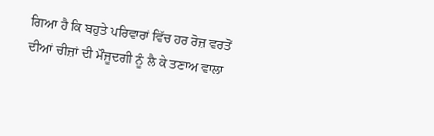ਗਿਆ ਹੈ ਕਿ ਬਹੁਤੇ ਪਰਿਵਾਰਾਂ ਵਿੱਚ ਹਰ ਰੋਜ਼ ਵਰਤੋਂ ਦੀਆਂ ਚੀਜ਼ਾਂ ਦੀ ਮੌਜੂਦਗੀ ਨੂੰ ਲੈ ਕੇ ਤਣਾਅ ਵਾਲਾ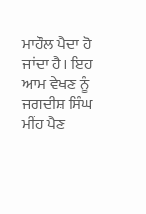ਮਾਹੌਲ ਪੈਦਾ ਹੋ ਜਾਂਦਾ ਹੈ। ਇਹ ਆਮ ਵੇਖਣ ਨੂੰ
ਜਗਦੀਸ਼ ਸਿੰਘ
ਮੀਂਹ ਪੈਣ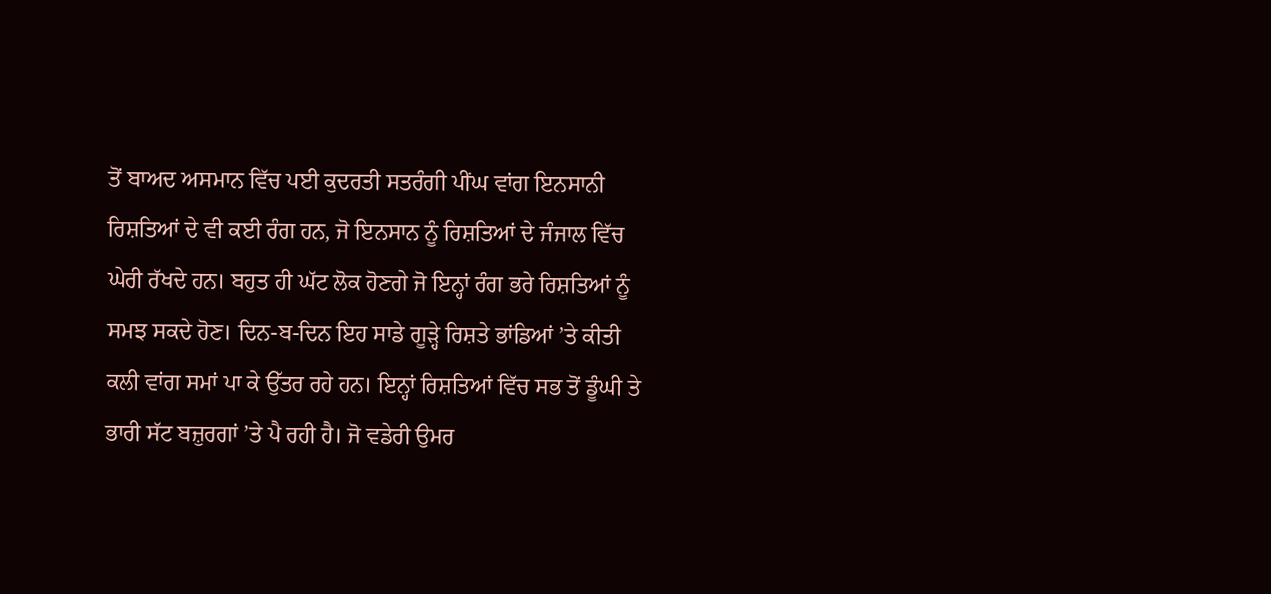ਤੋਂ ਬਾਅਦ ਅਸਮਾਨ ਵਿੱਚ ਪਈ ਕੁਦਰਤੀ ਸਤਰੰਗੀ ਪੀਂਘ ਵਾਂਗ ਇਨਸਾਨੀ ਰਿਸ਼ਤਿਆਂ ਦੇ ਵੀ ਕਈ ਰੰਗ ਹਨ, ਜੋ ਇਨਸਾਨ ਨੂੰ ਰਿਸ਼ਤਿਆਂ ਦੇ ਜੰਜਾਲ ਵਿੱਚ ਘੇਰੀ ਰੱਖਦੇ ਹਨ। ਬਹੁਤ ਹੀ ਘੱਟ ਲੋਕ ਹੋਣਗੇ ਜੋ ਇਨ੍ਹਾਂ ਰੰਗ ਭਰੇ ਰਿਸ਼ਤਿਆਂ ਨੂੰ ਸਮਝ ਸਕਦੇ ਹੋਣ। ਦਿਨ-ਬ-ਦਿਨ ਇਹ ਸਾਡੇ ਗੂੜ੍ਹੇ ਰਿਸ਼ਤੇ ਭਾਂਡਿਆਂ ’ਤੇ ਕੀਤੀ ਕਲੀ ਵਾਂਗ ਸਮਾਂ ਪਾ ਕੇ ਉੱਤਰ ਰਹੇ ਹਨ। ਇਨ੍ਹਾਂ ਰਿਸ਼ਤਿਆਂ ਵਿੱਚ ਸਭ ਤੋਂ ਡੂੰਘੀ ਤੇ ਭਾਰੀ ਸੱਟ ਬਜ਼ੁਰਗਾਂ ’ਤੇ ਪੈ ਰਹੀ ਹੈ। ਜੋ ਵਡੇਰੀ ਉਮਰ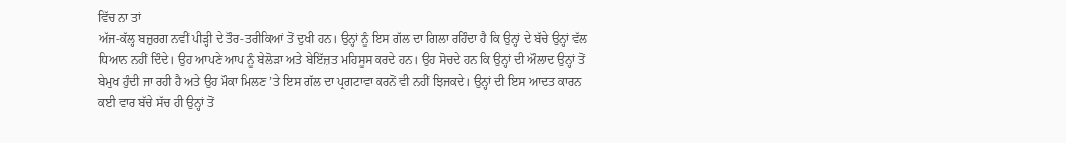ਵਿੱਚ ਨਾ ਤਾਂ
ਅੱਜ-ਕੱਲ੍ਹ ਬਜ਼ੁਰਗ ਨਵੀਂ ਪੀੜ੍ਹੀ ਦੇ ਤੌਰ-ਤਰੀਕਿਆਂ ਤੋਂ ਦੁਖੀ ਹਨ। ਉਨ੍ਹਾਂ ਨੂੰ ਇਸ ਗੱਲ ਦਾ ਗਿਲਾ ਰਹਿੰਦਾ ਹੈ ਕਿ ਉਨ੍ਹਾਂ ਦੇ ਬੱਚੇ ਉਨ੍ਹਾਂ ਵੱਲ ਧਿਆਨ ਨਹੀਂ ਦਿੰਦੇ। ਉਹ ਆਪਣੇ ਆਪ ਨੂੰ ਬੇਲੋੜਾ ਅਤੇ ਬੇਇੱਜ਼ਤ ਮਹਿਸੂਸ ਕਰਦੇ ਹਨ। ਉਹ ਸੋਚਦੇ ਹਨ ਕਿ ਉਨ੍ਹਾਂ ਦੀ ਔਲਾਦ ਉਨ੍ਹਾਂ ਤੋਂ ਬੇਮੁਖ ਹੁੰਦੀ ਜਾ ਰਹੀ ਹੈ ਅਤੇ ਉਹ ਮੌਕਾ ਮਿਲਣ ’ਤੇ ਇਸ ਗੱਲ ਦਾ ਪ੍ਰਗਟਾਵਾ ਕਰਨੋਂ ਵੀ ਨਹੀਂ ਝਿਜਕਦੇ। ਉਨ੍ਹਾਂ ਦੀ ਇਸ ਆਦਤ ਕਾਰਨ ਕਈ ਵਾਰ ਬੱਚੇ ਸੱਚ ਹੀ ਉਨ੍ਹਾਂ ਤੋਂ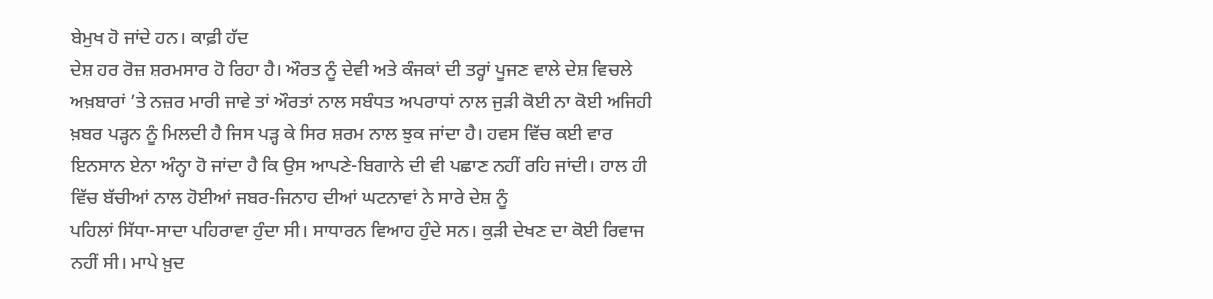ਬੇਮੁਖ ਹੋ ਜਾਂਦੇ ਹਨ। ਕਾਫ਼ੀ ਹੱਦ
ਦੇਸ਼ ਹਰ ਰੋਜ਼ ਸ਼ਰਮਸਾਰ ਹੋ ਰਿਹਾ ਹੈ। ਔਰਤ ਨੂੰ ਦੇਵੀ ਅਤੇ ਕੰਜਕਾਂ ਦੀ ਤਰ੍ਹਾਂ ਪੂਜਣ ਵਾਲੇ ਦੇਸ਼ ਵਿਚਲੇ ਅਖ਼ਬਾਰਾਂ ’ਤੇ ਨਜ਼ਰ ਮਾਰੀ ਜਾਵੇ ਤਾਂ ਔਰਤਾਂ ਨਾਲ ਸਬੰਧਤ ਅਪਰਾਧਾਂ ਨਾਲ ਜੁੜੀ ਕੋਈ ਨਾ ਕੋਈ ਅਜਿਹੀ ਖ਼ਬਰ ਪੜ੍ਹਨ ਨੂੰ ਮਿਲਦੀ ਹੈ ਜਿਸ ਪੜ੍ਹ ਕੇ ਸਿਰ ਸ਼ਰਮ ਨਾਲ ਝੁਕ ਜਾਂਦਾ ਹੈ। ਹਵਸ ਵਿੱਚ ਕਈ ਵਾਰ ਇਨਸਾਨ ਏਨਾ ਅੰਨ੍ਹਾ ਹੋ ਜਾਂਦਾ ਹੈ ਕਿ ਉਸ ਆਪਣੇ-ਬਿਗਾਨੇ ਦੀ ਵੀ ਪਛਾਣ ਨਹੀਂ ਰਹਿ ਜਾਂਦੀ। ਹਾਲ ਹੀ ਵਿੱਚ ਬੱਚੀਆਂ ਨਾਲ ਹੋਈਆਂ ਜਬਰ-ਜਿਨਾਹ ਦੀਆਂ ਘਟਨਾਵਾਂ ਨੇ ਸਾਰੇ ਦੇਸ਼ ਨੂੰ
ਪਹਿਲਾਂ ਸਿੱਧਾ-ਸਾਦਾ ਪਹਿਰਾਵਾ ਹੁੰਦਾ ਸੀ। ਸਾਧਾਰਨ ਵਿਆਹ ਹੁੰਦੇ ਸਨ। ਕੁੜੀ ਦੇਖਣ ਦਾ ਕੋਈ ਰਿਵਾਜ ਨਹੀਂ ਸੀ। ਮਾਪੇ ਖ਼ੁਦ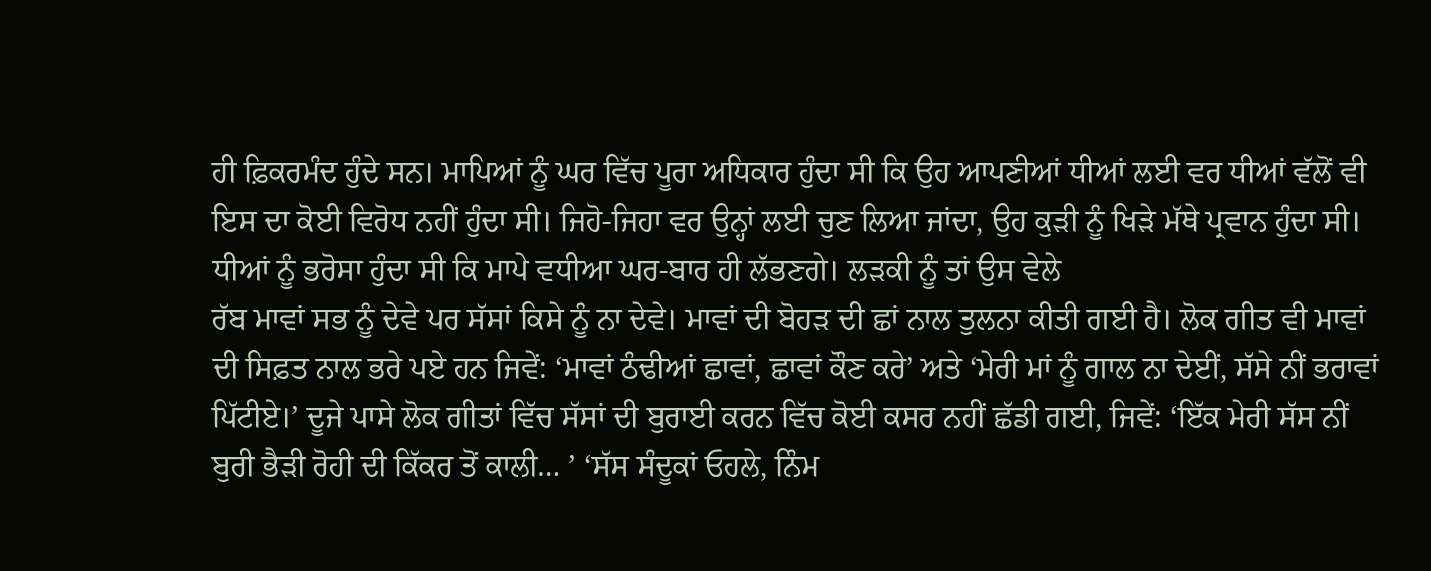ਹੀ ਫ਼ਿਕਰਮੰਦ ਹੁੰਦੇ ਸਨ। ਮਾਪਿਆਂ ਨੂੰ ਘਰ ਵਿੱਚ ਪੂਰਾ ਅਧਿਕਾਰ ਹੁੰਦਾ ਸੀ ਕਿ ਉਹ ਆਪਣੀਆਂ ਧੀਆਂ ਲਈ ਵਰ ਧੀਆਂ ਵੱਲੋਂ ਵੀ ਇਸ ਦਾ ਕੋਈ ਵਿਰੋਧ ਨਹੀਂ ਹੁੰਦਾ ਸੀ। ਜਿਹੋ-ਜਿਹਾ ਵਰ ਉਨ੍ਹਾਂ ਲਈ ਚੁਣ ਲਿਆ ਜਾਂਦਾ, ਉਹ ਕੁੜੀ ਨੂੰ ਖਿੜੇ ਮੱਥੇ ਪ੍ਰਵਾਨ ਹੁੰਦਾ ਸੀ। ਧੀਆਂ ਨੂੰ ਭਰੋਸਾ ਹੁੰਦਾ ਸੀ ਕਿ ਮਾਪੇ ਵਧੀਆ ਘਰ-ਬਾਰ ਹੀ ਲੱਭਣਗੇ। ਲੜਕੀ ਨੂੰ ਤਾਂ ਉਸ ਵੇਲੇ
ਰੱਬ ਮਾਵਾਂ ਸਭ ਨੂੰ ਦੇਵੇ ਪਰ ਸੱਸਾਂ ਕਿਸੇ ਨੂੰ ਨਾ ਦੇਵੇ। ਮਾਵਾਂ ਦੀ ਬੋਹੜ ਦੀ ਛਾਂ ਨਾਲ ਤੁਲਨਾ ਕੀਤੀ ਗਈ ਹੈ। ਲੋਕ ਗੀਤ ਵੀ ਮਾਵਾਂ ਦੀ ਸਿਫ਼ਤ ਨਾਲ ਭਰੇ ਪਏ ਹਨ ਜਿਵੇਂ: ‘ਮਾਵਾਂ ਠੰਢੀਆਂ ਛਾਵਾਂ, ਛਾਵਾਂ ਕੌਣ ਕਰੇ’ ਅਤੇ ‘ਮੇਰੀ ਮਾਂ ਨੂੰ ਗਾਲ ਨਾ ਦੇਈਂ, ਸੱਸੇ ਨੀਂ ਭਰਾਵਾਂ ਪਿੱਟੀਏ।’ ਦੂਜੇ ਪਾਸੇ ਲੋਕ ਗੀਤਾਂ ਵਿੱਚ ਸੱਸਾਂ ਦੀ ਬੁਰਾਈ ਕਰਨ ਵਿੱਚ ਕੋਈ ਕਸਰ ਨਹੀਂ ਛੱਡੀ ਗਈ, ਜਿਵੇਂ: ‘ਇੱਕ ਮੇਰੀ ਸੱਸ ਨੀਂ ਬੁਰੀ ਭੈੜੀ ਰੋਹੀ ਦੀ ਕਿੱਕਰ ਤੋਂ ਕਾਲੀ… ’ ‘ਸੱਸ ਸੰਦੂਕਾਂ ਓਹਲੇ, ਨਿੰਮ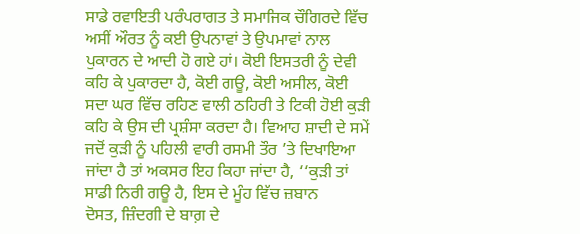ਸਾਡੇ ਰਵਾਇਤੀ ਪਰੰਪਰਾਗਤ ਤੇ ਸਮਾਜਿਕ ਚੌਗਿਰਦੇ ਵਿੱਚ ਅਸੀਂ ਔਰਤ ਨੂੰ ਕਈ ਉਪਨਾਵਾਂ ਤੇ ਉਪਮਾਵਾਂ ਨਾਲ ਪੁਕਾਰਨ ਦੇ ਆਦੀ ਹੋ ਗਏ ਹਾਂ। ਕੋਈ ਇਸਤਰੀ ਨੂੰ ਦੇਵੀ ਕਹਿ ਕੇ ਪੁਕਾਰਦਾ ਹੈ, ਕੋਈ ਗਊ, ਕੋਈ ਅਸੀਲ, ਕੋਈ ਸਦਾ ਘਰ ਵਿੱਚ ਰਹਿਣ ਵਾਲੀ ਠਹਿਰੀ ਤੇ ਟਿਕੀ ਹੋਈ ਕੁੜੀ ਕਹਿ ਕੇ ਉਸ ਦੀ ਪ੍ਰਸ਼ੰਸਾ ਕਰਦਾ ਹੈ। ਵਿਆਹ ਸ਼ਾਦੀ ਦੇ ਸਮੇਂ ਜਦੋਂ ਕੁੜੀ ਨੂੰ ਪਹਿਲੀ ਵਾਰੀ ਰਸਮੀ ਤੌਰ ’ਤੇ ਦਿਖਾਇਆ ਜਾਂਦਾ ਹੈ ਤਾਂ ਅਕਸਰ ਇਹ ਕਿਹਾ ਜਾਂਦਾ ਹੈ, ‘‘ਕੁੜੀ ਤਾਂ ਸਾਡੀ ਨਿਰੀ ਗਊ ਹੈ, ਇਸ ਦੇ ਮੂੰਹ ਵਿੱਚ ਜ਼ਬਾਨ
ਦੋਸਤ, ਜ਼ਿੰਦਗੀ ਦੇ ਬਾਗ਼ ਦੇ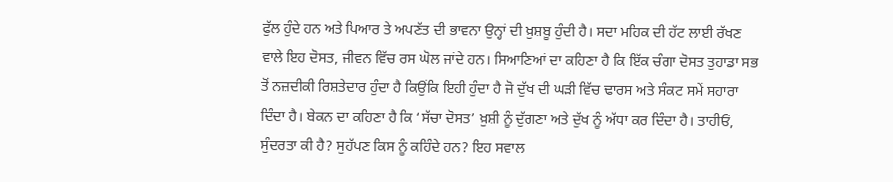ਫੁੱਲ ਹੁੰਦੇ ਹਨ ਅਤੇ ਪਿਆਰ ਤੇ ਅਪਣੱਤ ਦੀ ਭਾਵਨਾ ਉਨ੍ਹਾਂ ਦੀ ਖ਼ੁਸ਼ਬੂ ਹੁੰਦੀ ਹੈ। ਸਦਾ ਮਹਿਕ ਦੀ ਹੱਟ ਲਾਈ ਰੱਖਣ ਵਾਲੇ ਇਹ ਦੋਸਤ, ਜੀਵਨ ਵਿੱਚ ਰਸ ਘੋਲ ਜਾਂਦੇ ਹਨ। ਸਿਆਣਿਆਂ ਦਾ ਕਹਿਣਾ ਹੈ ਕਿ ਇੱਕ ਚੰਗਾ ਦੋਸਤ ਤੁਹਾਡਾ ਸਭ ਤੋਂ ਨਜ਼ਦੀਕੀ ਰਿਸ਼ਤੇਦਾਰ ਹੁੰਦਾ ਹੈ ਕਿਉਂਕਿ ਇਹੀ ਹੁੰਦਾ ਹੈ ਜੋ ਦੁੱਖ ਦੀ ਘੜੀ ਵਿੱਚ ਢਾਰਸ ਅਤੇ ਸੰਕਟ ਸਮੇਂ ਸਹਾਰਾ ਦਿੰਦਾ ਹੈ। ਬੇਕਨ ਦਾ ਕਹਿਣਾ ਹੈ ਕਿ ‘ਸੱਚਾ ਦੋਸਤ’ ਖ਼ੁਸ਼ੀ ਨੂੰ ਦੁੱਗਣਾ ਅਤੇ ਦੁੱਖ ਨੂੰ ਅੱਧਾ ਕਰ ਦਿੰਦਾ ਹੈ। ਤਾਹੀਓਂ,
ਸੁੰਦਰਤਾ ਕੀ ਹੈ? ਸੁਹੱਪਣ ਕਿਸ ਨੂੰ ਕਹਿੰਦੇ ਹਨ? ਇਹ ਸਵਾਲ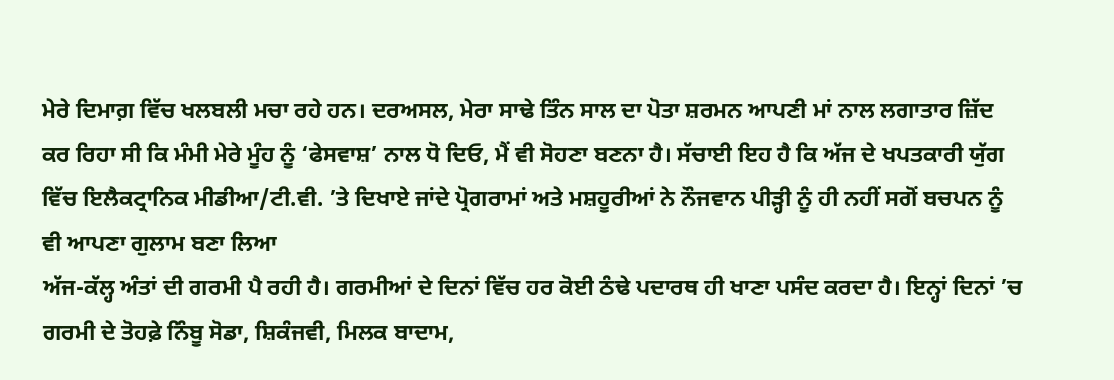ਮੇਰੇ ਦਿਮਾਗ਼ ਵਿੱਚ ਖਲਬਲੀ ਮਚਾ ਰਹੇ ਹਨ। ਦਰਅਸਲ, ਮੇਰਾ ਸਾਢੇ ਤਿੰਨ ਸਾਲ ਦਾ ਪੋਤਾ ਸ਼ਰਮਨ ਆਪਣੀ ਮਾਂ ਨਾਲ ਲਗਾਤਾਰ ਜ਼ਿੱਦ ਕਰ ਰਿਹਾ ਸੀ ਕਿ ਮੰਮੀ ਮੇਰੇ ਮੂੰਹ ਨੂੰ ‘ਫੇਸਵਾਸ਼’ ਨਾਲ ਧੋ ਦਿਓ, ਮੈਂ ਵੀ ਸੋਹਣਾ ਬਣਨਾ ਹੈ। ਸੱਚਾਈ ਇਹ ਹੈ ਕਿ ਅੱਜ ਦੇ ਖਪਤਕਾਰੀ ਯੁੱਗ ਵਿੱਚ ਇਲੈਕਟ੍ਰਾਨਿਕ ਮੀਡੀਆ/ਟੀ.ਵੀ. ’ਤੇ ਦਿਖਾਏ ਜਾਂਦੇ ਪ੍ਰੋਗਰਾਮਾਂ ਅਤੇ ਮਸ਼ਹੂਰੀਆਂ ਨੇ ਨੌਜਵਾਨ ਪੀੜ੍ਹੀ ਨੂੰ ਹੀ ਨਹੀਂ ਸਗੋਂ ਬਚਪਨ ਨੂੰ ਵੀ ਆਪਣਾ ਗੁਲਾਮ ਬਣਾ ਲਿਆ
ਅੱਜ-ਕੱਲ੍ਹ ਅੰਤਾਂ ਦੀ ਗਰਮੀ ਪੈ ਰਹੀ ਹੈ। ਗਰਮੀਆਂ ਦੇ ਦਿਨਾਂ ਵਿੱਚ ਹਰ ਕੋਈ ਠੰਢੇ ਪਦਾਰਥ ਹੀ ਖਾਣਾ ਪਸੰਦ ਕਰਦਾ ਹੈ। ਇਨ੍ਹਾਂ ਦਿਨਾਂ ’ਚ ਗਰਮੀ ਦੇ ਤੋਹਫ਼ੇ ਨਿੰਬੂ ਸੋਡਾ, ਸ਼ਿਕੰਜਵੀ, ਮਿਲਕ ਬਾਦਾਮ,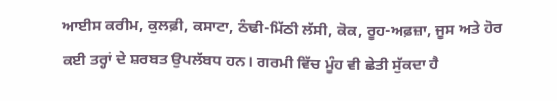ਆਈਸ ਕਰੀਮ, ਕੁਲਫ਼ੀ, ਕਸਾਟਾ, ਠੰਢੀ-ਮਿੱਠੀ ਲੱਸੀ, ਕੋਕ, ਰੂਹ-ਅਫ਼ਜ਼ਾ, ਜੂਸ ਅਤੇ ਹੋਰ ਕਈ ਤਰ੍ਹਾਂ ਦੇ ਸ਼ਰਬਤ ਉਪਲੱਬਧ ਹਨ। ਗਰਮੀ ਵਿੱਚ ਮੂੰਹ ਵੀ ਛੇਤੀ ਸੁੱਕਦਾ ਹੈ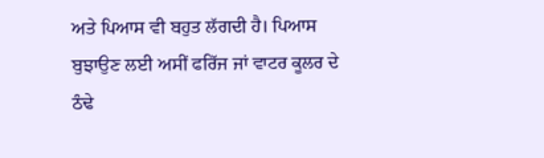ਅਤੇ ਪਿਆਸ ਵੀ ਬਹੁਤ ਲੱਗਦੀ ਹੈ। ਪਿਆਸ ਬੁਝਾਉਣ ਲਈ ਅਸੀਂ ਫਰਿੱਜ ਜਾਂ ਵਾਟਰ ਕੂਲਰ ਦੇ ਠੰਢੇ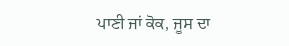ਪਾਣੀ ਜਾਂ ਕੋਕ, ਜੂਸ ਦਾ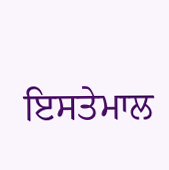ਇਸਤੇਮਾਲ